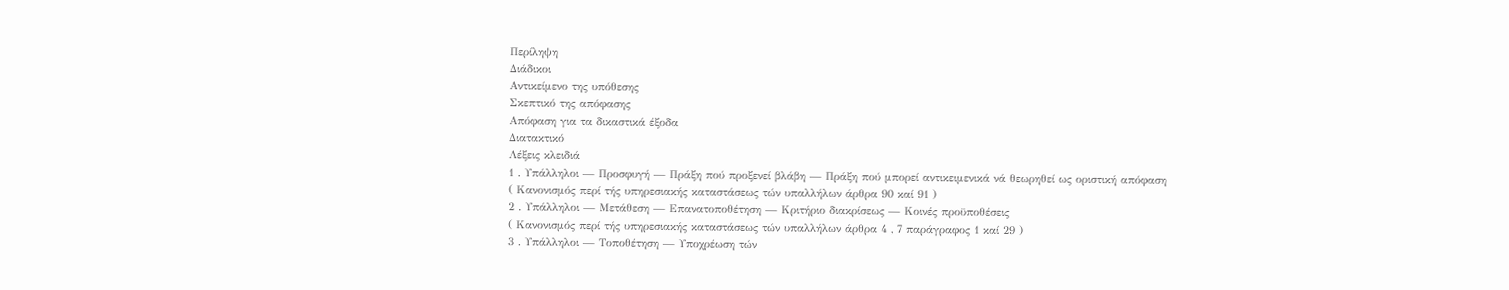Περίληψη
Διάδικοι
Αντικείμενο της υπόθεσης
Σκεπτικό της απόφασης
Απόφαση για τα δικαστικά έξοδα
Διατακτικό
Λέξεις κλειδιά
1 . Υπάλληλοι — Προσφυγή — Πράξη πού προξενεί βλάβη — Πράξη πού μπορεί αντικειμενικά νά θεωρηθεί ως οριστική απόφαση
( Κανονισμός περί τής υπηρεσιακής καταστάσεως τών υπαλλήλων άρθρα 90 καί 91 )
2 . Υπάλληλοι — Μετάθεση — Επανατοποθέτηση — Κριτήριο διακρίσεως — Κοινές προϋποθέσεις
( Κανονισμός περί τής υπηρεσιακής καταστάσεως τών υπαλλήλων άρθρα 4 , 7 παράγραφος 1 καί 29 )
3 . Υπάλληλοι — Τοποθέτηση — Υποχρέωση τών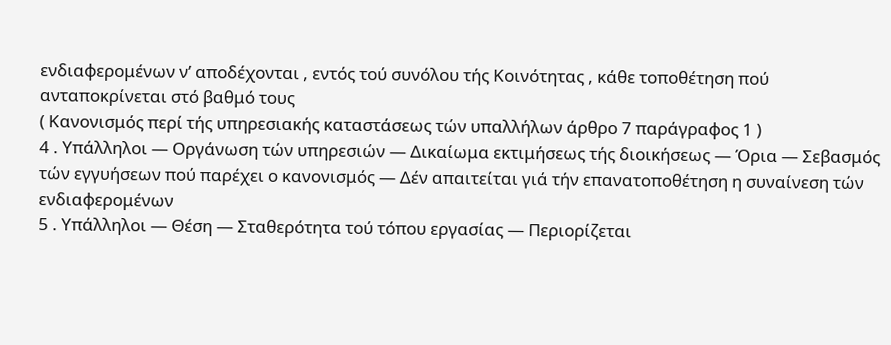ενδιαφερομένων ν’ αποδέχονται , εντός τού συνόλου τής Κοινότητας , κάθε τοποθέτηση πού ανταποκρίνεται στό βαθμό τους
( Κανονισμός περί τής υπηρεσιακής καταστάσεως τών υπαλλήλων άρθρο 7 παράγραφος 1 )
4 . Υπάλληλοι — Οργάνωση τών υπηρεσιών — Δικαίωμα εκτιμήσεως τής διοικήσεως — Όρια — Σεβασμός τών εγγυήσεων πού παρέχει ο κανονισμός — Δέν απαιτείται γιά τήν επανατοποθέτηση η συναίνεση τών ενδιαφερομένων
5 . Υπάλληλοι — Θέση — Σταθερότητα τού τόπου εργασίας — Περιορίζεται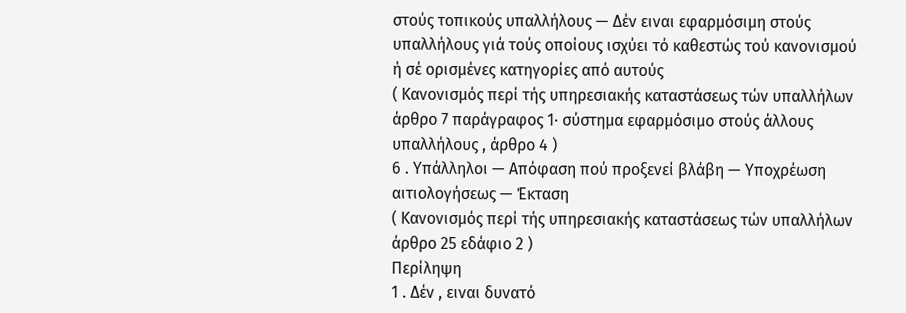στούς τοπικούς υπαλλήλους — Δέν ειναι εφαρμόσιμη στούς υπαλλήλους γιά τούς οποίους ισχύει τό καθεστώς τού κανονισμού ή σέ ορισμένες κατηγορίες από αυτούς
( Κανονισμός περί τής υπηρεσιακής καταστάσεως τών υπαλλήλων άρθρο 7 παράγραφος 1· σύστημα εφαρμόσιμο στούς άλλους υπαλλήλους , άρθρο 4 )
6 . Υπάλληλοι — Απόφαση πού προξενεί βλάβη — Υποχρέωση αιτιολογήσεως — Έκταση
( Κανονισμός περί τής υπηρεσιακής καταστάσεως τών υπαλλήλων άρθρο 25 εδάφιο 2 )
Περίληψη
1 . Δέν , ειναι δυνατό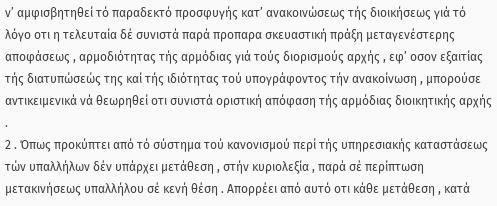ν’ αμφισβητηθεί τό παραδεκτό προσφυγής κατ’ ανακοινώσεως τής διοικήσεως γιά τό λόγο οτι η τελευταία δέ συνιστά παρά προπαρα σκευαστική πράξη μεταγενέστερης αποφάσεως , αρμοδιότητας τής αρμόδιας γιά τούς διορισμούς αρχής , εφ’ οσον εξαιτίας τής διατυπώσεώς της καί τής ιδιότητας τού υπογράφοντος τήν ανακοίνωση , μπορούσε αντικειμενικά νά θεωρηθεί οτι συνιστά οριστική απόφαση τής αρμόδιας διοικητικής αρχής .
2 . Όπως προκύπτει από τό σύστημα τού κανονισμού περί τής υπηρεσιακής καταστάσεως τών υπαλλήλων δέν υπάρχει μετάθεση , στήν κυριολεξία , παρά σέ περίπτωση μετακινήσεως υπαλλήλου σέ κενή θέση . Απορρέει από αυτό οτι κάθε μετάθεση , κατά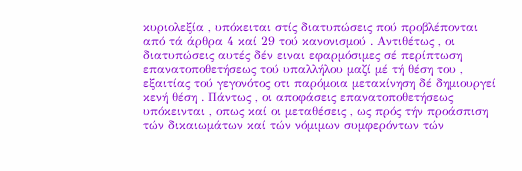κυριολεξία , υπόκειται στίς διατυπώσεις πού προβλέπονται από τά άρθρα 4 καί 29 τού κανονισμού . Αντιθέτως , οι διατυπώσεις αυτές δέν ειναι εφαρμόσιμες σέ περίπτωση επανατοποθετήσεως τού υπαλλήλου μαζί μέ τή θέση του , εξαιτίας τού γεγονότος οτι παρόμοια μετακίνηση δέ δημιουργεί κενή θέση . Πάντως , οι αποφάσεις επανατοποθετήσεως υπόκεινται , οπως καί οι μεταθέσεις , ως πρός τήν προάσπιση τών δικαιωμάτων καί τών νόμιμων συμφερόντων τών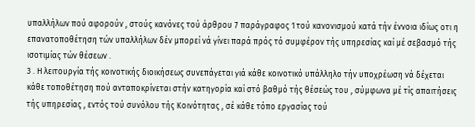υπαλλήλων πού αφορούν , στούς κανόνες τού άρθρου 7 παράγραφος 1 τού κανονισμού κατά τήν έννοια ιδίως οτι η επανατοποθέτηση τών υπαλλήλων δέν μπορεί νά γίνει παρά πρός τό συμφέρον τής υπηρεσίας καί μέ σεβασμό τής ισοτιμίας τών θέσεων .
3 . Η λειτουργία τής κοινοτικής διοικήσεως συνεπάγεται γιά κάθε κοινοτικό υπάλληλο τήν υποχρέωση νά δέχεται κάθε τοποθέτηση πού ανταποκρίνεται στήν κατηγορία καί στό βαθμό τής θέσεώς του , σύμφωνα μέ τίς απαιτήσεις τής υπηρεσίας , εντός τού συνόλου τής Κοινότητας , σέ κάθε τόπο εργασίας τού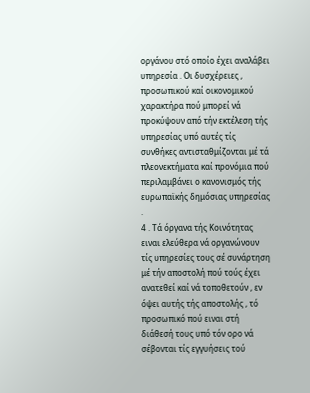οργάνου στό οποίο έχει αναλάβει υπηρεσία . Οι δυσχέρειες , προσωπικού καί οικονομικού χαρακτήρα πού μπορεί νά προκύψουν από τήν εκτέλεση τής υπηρεσίας υπό αυτές τίς συνθήκες αντισταθμίζονται μέ τά πλεονεκτήματα καί προνόμια πού περιλαμβάνει ο κανονισμός τής ευρωπαϊκής δημόσιας υπηρεσίας .
4 . Τά όργανα τής Κοινότητας ειναι ελεύθερα νά οργανώνουν τίς υπηρεσίες τους σέ συνάρτηση μέ τήν αποστολή πού τούς έχει ανατεθεί καί νά τοποθετούν , εν όψει αυτής τής αποστολής , τό προσωπικό πού ειναι στή διάθεσή τους υπό τόν ορο νά σέβονται τίς εγγυήσεις τού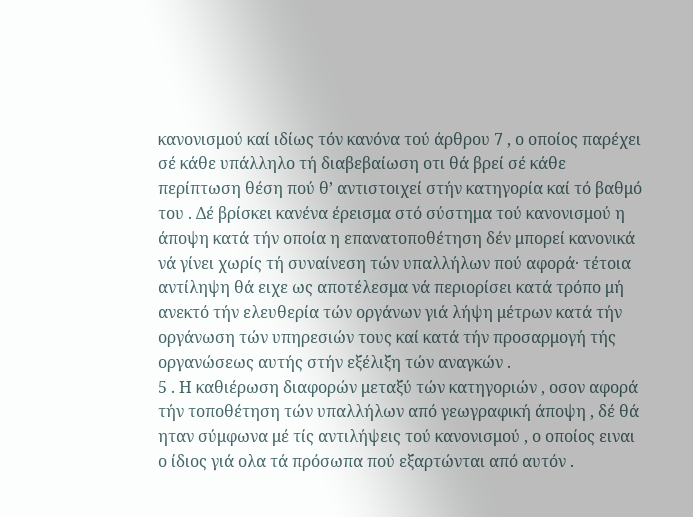κανονισμού καί ιδίως τόν κανόνα τού άρθρου 7 , ο οποίος παρέχει σέ κάθε υπάλληλο τή διαβεβαίωση οτι θά βρεί σέ κάθε περίπτωση θέση πού θ’ αντιστοιχεί στήν κατηγορία καί τό βαθμό του . Δέ βρίσκει κανένα έρεισμα στό σύστημα τού κανονισμού η άποψη κατά τήν οποία η επανατοποθέτηση δέν μπορεί κανονικά νά γίνει χωρίς τή συναίνεση τών υπαλλήλων πού αφορά· τέτοια αντίληψη θά ειχε ως αποτέλεσμα νά περιορίσει κατά τρόπο μή ανεκτό τήν ελευθερία τών οργάνων γιά λήψη μέτρων κατά τήν οργάνωση τών υπηρεσιών τους καί κατά τήν προσαρμογή τής οργανώσεως αυτής στήν εξέλιξη τών αναγκών .
5 . Η καθιέρωση διαφορών μεταξύ τών κατηγοριών , οσον αφορά τήν τοποθέτηση τών υπαλλήλων από γεωγραφική άποψη , δέ θά ηταν σύμφωνα μέ τίς αντιλήψεις τού κανονισμού , ο οποίος ειναι ο ίδιος γιά ολα τά πρόσωπα πού εξαρτώνται από αυτόν .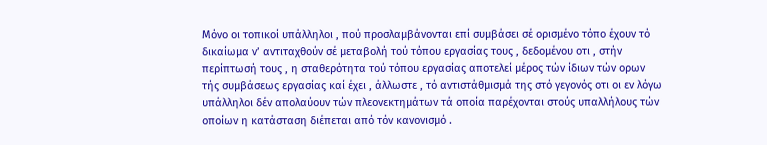Μόνο οι τοπικοί υπάλληλοι , πού προσλαμβάνονται επί συμβάσει σέ ορισμένο τόπο έχουν τό δικαίωμα ν’ αντιταχθούν σέ μεταβολή τού τόπου εργασίας τους , δεδομένου οτι , στήν περίπτωσή τους , η σταθερότητα τού τόπου εργασίας αποτελεί μέρος τών ίδιων τών ορων τής συμβάσεως εργασίας καί έχει , άλλωστε , τό αντιστάθμισμά της στό γεγονός οτι οι εν λόγω υπάλληλοι δέν απολαύουν τών πλεονεκτημάτων τά οποία παρέχονται στούς υπαλλήλους τών οποίων η κατάσταση διέπεται από τόν κανονισμό .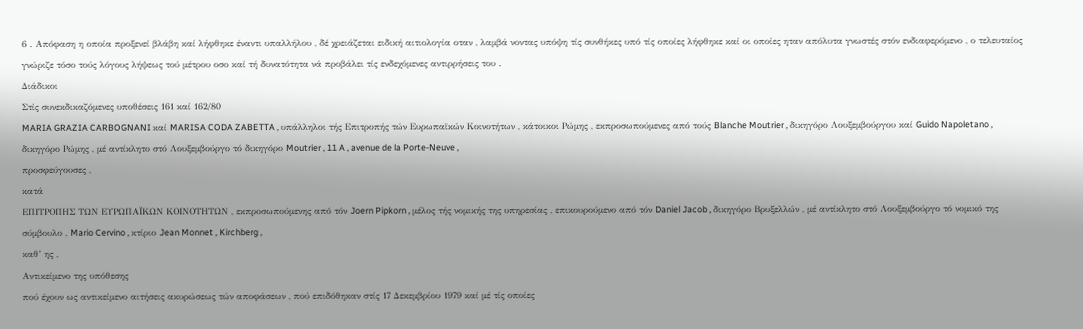6 . Απόφαση η οποία προξενεί βλάβη καί λήφθηκε έναντι υπαλλήλου , δέ χρειάζεται ειδική αιτιολογία οταν , λαμβά νοντας υπόψη τίς συνθήκες υπό τίς οποίες λήφθηκε καί οι οποίες ηταν απόλυτα γνωστές στόν ενδιαφερόμενο , ο τελευταίος γνώριζε τόσο τούς λόγους λήψεως τού μέτρου οσο καί τή δυνατότητα νά προβάλει τίς ενδεχόμενες αντιρρήσεις του .
Διάδικοι
Στίς συνεκδικαζόμενες υποθέσεις 161 καί 162/80
MARIA GRAZIA CARBOGNANI καί MARISA CODA ZABETTA , υπάλληλοι τής Επιτροπής τών Ευρωπαϊκών Κοινοτήτων , κάτοικοι Ρώμης , εκπροσωπούμενες από τούς Blanche Moutrier , δικηγόρο Λουξεμβούργου καί Guido Napoletano , δικηγόρο Ρώμης , μέ αντίκλητο στό Λουξεμβούργο τό δικηγόρο Moutrier , 11 A , avenue de la Porte-Neuve ,
προσφεύγουσες ,
κατά
ΕΠΙΤΡΟΠΗΣ ΤΩΝ ΕΥΡΩΠΑΪΚΩΝ ΚΟΙΝΟΤΗΤΩΝ , εκπροσωπούμενης από τόν Joern Pipkorn , μέλος τής νομικής της υπηρεσίας , επικουρούμενο από τόν Daniel Jacob , δικηγόρο Βρυξελλών , μέ αντίκλητο στό Λουξεμβούργο τό νομικό της σύμβουλο , Mario Cervino , κτίριο Jean Monnet , Kirchberg ,
καθ’ ης ,
Αντικείμενο της υπόθεσης
πού έχουν ως αντικείμενο αιτήσεις ακυρώσεως τών αποφάσεων , πού επιδόθηκαν στίς 17 Δεκεμβρίου 1979 καί μέ τίς οποίες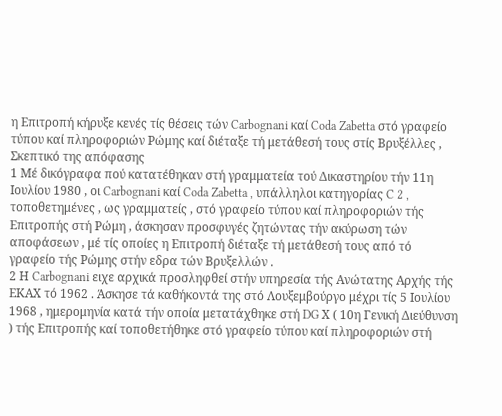η Επιτροπή κήρυξε κενές τίς θέσεις τών Carbognani καί Coda Zabetta στό γραφείο τύπου καί πληροφοριών Ρώμης καί διέταξε τή μετάθεσή τους στίς Βρυξέλλες ,
Σκεπτικό της απόφασης
1 Μέ δικόγραφα πού κατατέθηκαν στή γραμματεία τού Δικαστηρίου τήν 11η Ιουλίου 1980 , οι Carbognani καί Coda Zabetta , υπάλληλοι κατηγορίας C 2 , τοποθετημένες , ως γραμματείς , στό γραφείο τύπου καί πληροφοριών τής Επιτροπής στή Ρώμη , άσκησαν προσφυγές ζητώντας τήν ακύρωση τών αποφάσεων , μέ τίς οποίες η Επιτροπή διέταξε τή μετάθεσή τους από τό γραφείο τής Ρώμης στήν εδρα τών Βρυξελλών .
2 Η Carbognani ειχε αρχικά προσληφθεί στήν υπηρεσία τής Ανώτατης Αρχής τής ΕΚΑΧ τό 1962 . Άσκησε τά καθήκοντά της στό Λουξεμβούργο μέχρι τίς 5 Ιουλίου 1968 , ημερομηνία κατά τήν οποία μετατάχθηκε στή DG Χ ( 10η Γενική Διεύθυνση ) τής Επιτροπής καί τοποθετήθηκε στό γραφείο τύπου καί πληροφοριών στή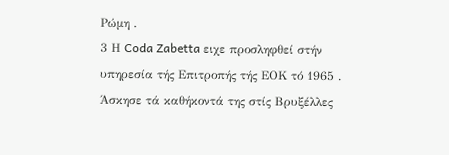Ρώμη .
3 Η Coda Zabetta ειχε προσληφθεί στήν υπηρεσία τής Επιτροπής τής ΕΟΚ τό 1965 . Άσκησε τά καθήκοντά της στίς Βρυξέλλες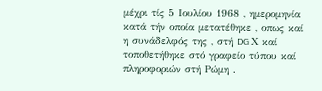μέχρι τίς 5 Ιουλίου 1968 , ημερομηνία κατά τήν οποία μετατέθηκε , οπως καί η συνάδελφός της , στή DG Χ καί τοποθετήθηκε στό γραφείο τύπου καί πληροφοριών στή Ρώμη .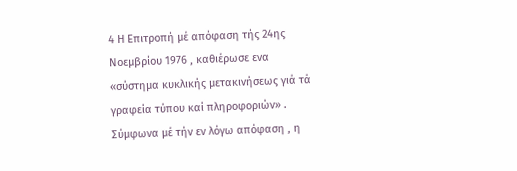4 Η Επιτροπή μέ απόφαση τής 24ης Νοεμβρίου 1976 , καθιέρωσε ενα «σύστημα κυκλικής μετακινήσεως γιά τά γραφεία τύπου καί πληροφοριών» . Σύμφωνα μέ τήν εν λόγω απόφαση , η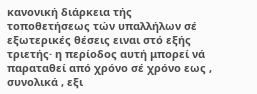κανονική διάρκεια τής τοποθετήσεως τών υπαλλήλων σέ εξωτερικές θέσεις ειναι στό εξής τριετής· η περίοδος αυτή μπορεί νά παραταθεί από χρόνο σέ χρόνο εως , συνολικά , εξι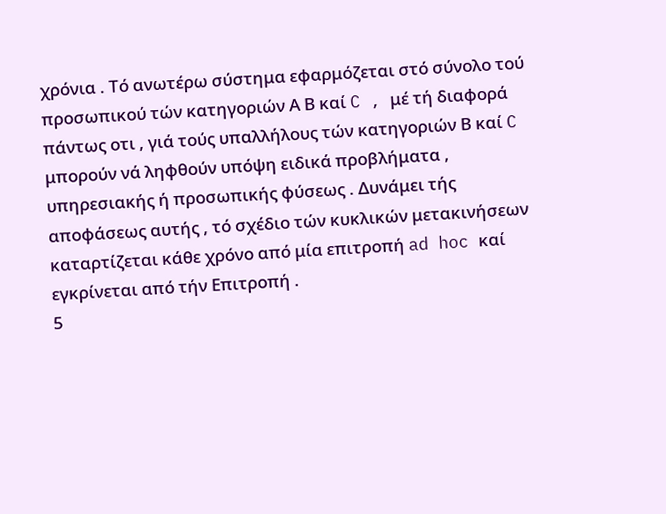χρόνια . Τό ανωτέρω σύστημα εφαρμόζεται στό σύνολο τού προσωπικού τών κατηγοριών Α Β καί C , μέ τή διαφορά πάντως οτι , γιά τούς υπαλλήλους τών κατηγοριών Β καί C μπορούν νά ληφθούν υπόψη ειδικά προβλήματα , υπηρεσιακής ή προσωπικής φύσεως . Δυνάμει τής αποφάσεως αυτής , τό σχέδιο τών κυκλικών μετακινήσεων καταρτίζεται κάθε χρόνο από μία επιτροπή ad hoc καί εγκρίνεται από τήν Επιτροπή .
5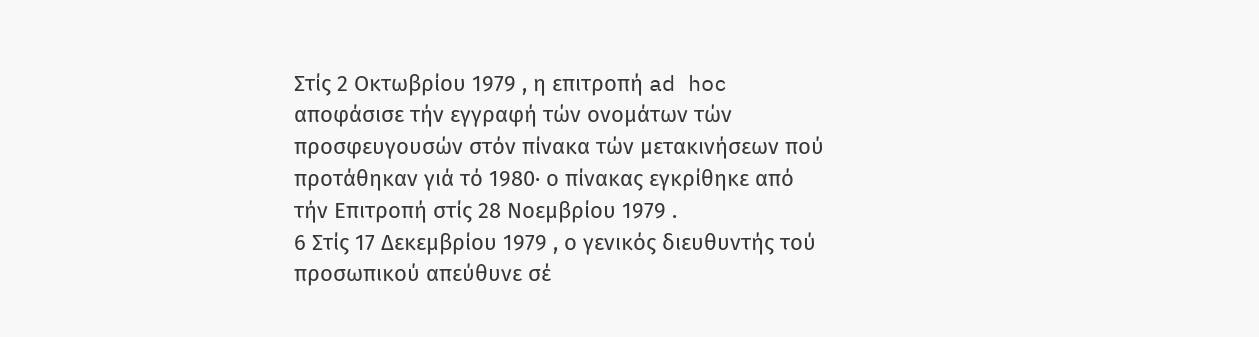Στίς 2 Οκτωβρίου 1979 , η επιτροπή ad hoc αποφάσισε τήν εγγραφή τών ονομάτων τών προσφευγουσών στόν πίνακα τών μετακινήσεων πού προτάθηκαν γιά τό 1980· ο πίνακας εγκρίθηκε από τήν Επιτροπή στίς 28 Νοεμβρίου 1979 .
6 Στίς 17 Δεκεμβρίου 1979 , ο γενικός διευθυντής τού προσωπικού απεύθυνε σέ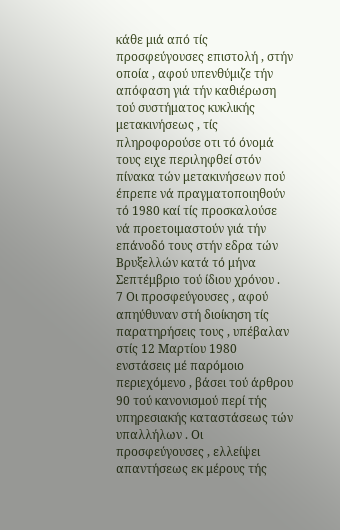κάθε μιά από τίς προσφεύγουσες επιστολή , στήν οποία , αφού υπενθύμιζε τήν απόφαση γιά τήν καθιέρωση τού συστήματος κυκλικής μετακινήσεως , τίς πληροφορούσε οτι τό όνομά τους ειχε περιληφθεί στόν πίνακα τών μετακινήσεων πού έπρεπε νά πραγματοποιηθούν τό 1980 καί τίς προσκαλούσε νά προετοιμαστούν γιά τήν επάνοδό τους στήν εδρα τών Βρυξελλών κατά τό μήνα Σεπτέμβριο τού ίδιου χρόνου .
7 Οι προσφεύγουσες , αφού απηύθυναν στή διοίκηση τίς παρατηρήσεις τους , υπέβαλαν στίς 12 Μαρτίου 1980 ενστάσεις μέ παρόμοιο περιεχόμενο , βάσει τού άρθρου 90 τού κανονισμού περί τής υπηρεσιακής καταστάσεως τών υπαλλήλων . Οι προσφεύγουσες , ελλείψει απαντήσεως εκ μέρους τής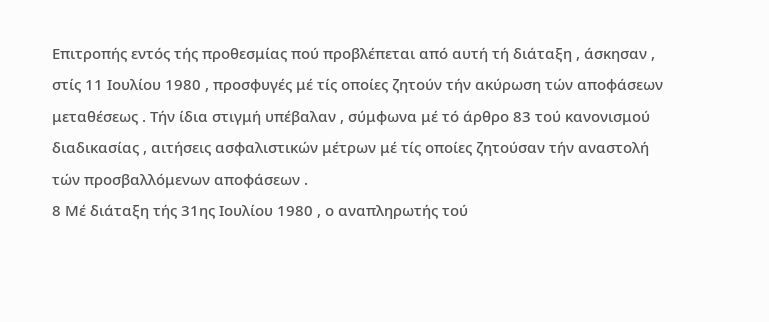Επιτροπής εντός τής προθεσμίας πού προβλέπεται από αυτή τή διάταξη , άσκησαν , στίς 11 Ιουλίου 1980 , προσφυγές μέ τίς οποίες ζητούν τήν ακύρωση τών αποφάσεων μεταθέσεως . Τήν ίδια στιγμή υπέβαλαν , σύμφωνα μέ τό άρθρο 83 τού κανονισμού διαδικασίας , αιτήσεις ασφαλιστικών μέτρων μέ τίς οποίες ζητούσαν τήν αναστολή τών προσβαλλόμενων αποφάσεων .
8 Μέ διάταξη τής 31ης Ιουλίου 1980 , ο αναπληρωτής τού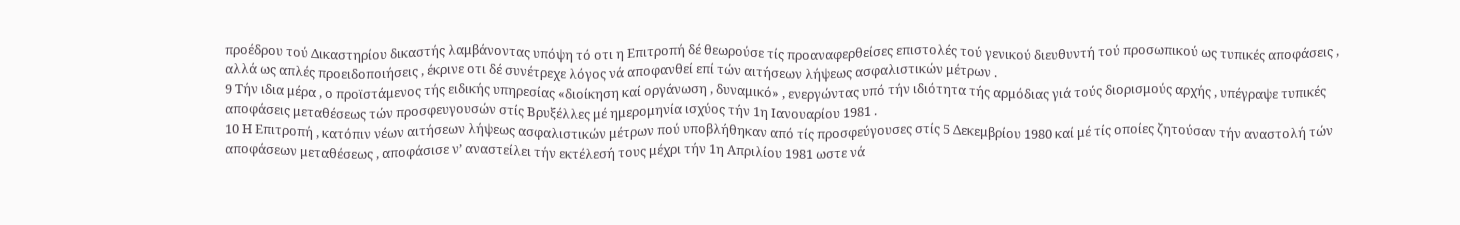προέδρου τού Δικαστηρίου δικαστής λαμβάνοντας υπόψη τό οτι η Επιτροπή δέ θεωρούσε τίς προαναφερθείσες επιστολές τού γενικού διευθυντή τού προσωπικού ως τυπικές αποφάσεις , αλλά ως απλές προειδοποιήσεις , έκρινε οτι δέ συνέτρεχε λόγος νά αποφανθεί επί τών αιτήσεων λήψεως ασφαλιστικών μέτρων .
9 Τήν ιδια μέρα , ο προϊστάμενος τής ειδικής υπηρεσίας «διοίκηση καί οργάνωση , δυναμικό» , ενεργώντας υπό τήν ιδιότητα τής αρμόδιας γιά τούς διορισμούς αρχής , υπέγραψε τυπικές αποφάσεις μεταθέσεως τών προσφευγουσών στίς Βρυξέλλες μέ ημερομηνία ισχύος τήν 1η Ιανουαρίου 1981 .
10 Η Επιτροπή , κατόπιν νέων αιτήσεων λήψεως ασφαλιστικών μέτρων πού υποβλήθηκαν από τίς προσφεύγουσες στίς 5 Δεκεμβρίου 1980 καί μέ τίς οποίες ζητούσαν τήν αναστολή τών αποφάσεων μεταθέσεως , αποφάσισε ν’ αναστείλει τήν εκτέλεσή τους μέχρι τήν 1η Απριλίου 1981 ωστε νά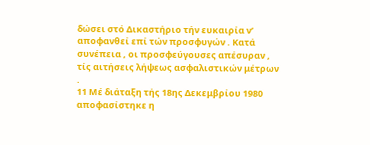δώσει στό Δικαστήριο τήν ευκαιρία ν’ αποφανθεί επί τών προσφυγών . Κατά συνέπεια , οι προσφεύγουσες απέσυραν , τίς αιτήσεις λήψεως ασφαλιστικών μέτρων .
11 Μέ διάταξη τής 18ης Δεκεμβρίου 1980 αποφασίστηκε η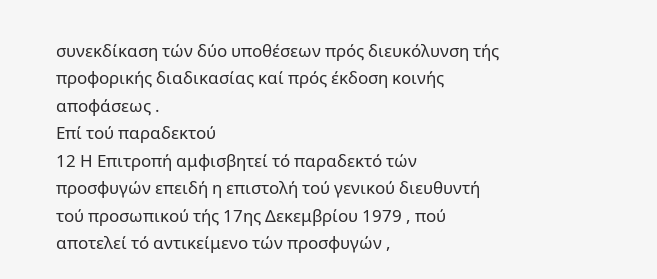συνεκδίκαση τών δύο υποθέσεων πρός διευκόλυνση τής προφορικής διαδικασίας καί πρός έκδοση κοινής αποφάσεως .
Επί τού παραδεκτού
12 Η Επιτροπή αμφισβητεί τό παραδεκτό τών προσφυγών επειδή η επιστολή τού γενικού διευθυντή τού προσωπικού τής 17ης Δεκεμβρίου 1979 , πού αποτελεί τό αντικείμενο τών προσφυγών ,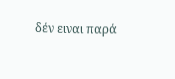δέν ειναι παρά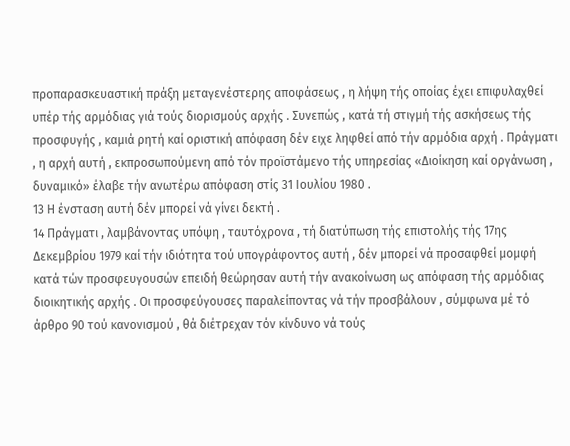προπαρασκευαστική πράξη μεταγενέστερης αποφάσεως , η λήψη τής οποίας έχει επιφυλαχθεί υπέρ τής αρμόδιας γιά τούς διορισμούς αρχής . Συνεπώς , κατά τή στιγμή τής ασκήσεως τής προσφυγής , καμιά ρητή καί οριστική απόφαση δέν ειχε ληφθεί από τήν αρμόδια αρχή . Πράγματι , η αρχή αυτή , εκπροσωπούμενη από τόν προϊστάμενο τής υπηρεσίας «Διοίκηση καί οργάνωση , δυναμικό» έλαβε τήν ανωτέρω απόφαση στίς 31 Ιουλίου 1980 .
13 Η ένσταση αυτή δέν μπορεί νά γίνει δεκτή .
14 Πράγματι , λαμβάνοντας υπόψη , ταυτόχρονα , τή διατύπωση τής επιστολής τής 17ης Δεκεμβρίου 1979 καί τήν ιδιότητα τού υπογράφοντος αυτή , δέν μπορεί νά προσαφθεί μομφή κατά τών προσφευγουσών επειδή θεώρησαν αυτή τήν ανακοίνωση ως απόφαση τής αρμόδιας διοικητικής αρχής . Οι προσφεύγουσες παραλείποντας νά τήν προσβάλουν , σύμφωνα μέ τό άρθρο 90 τού κανονισμού , θά διέτρεχαν τόν κίνδυνο νά τούς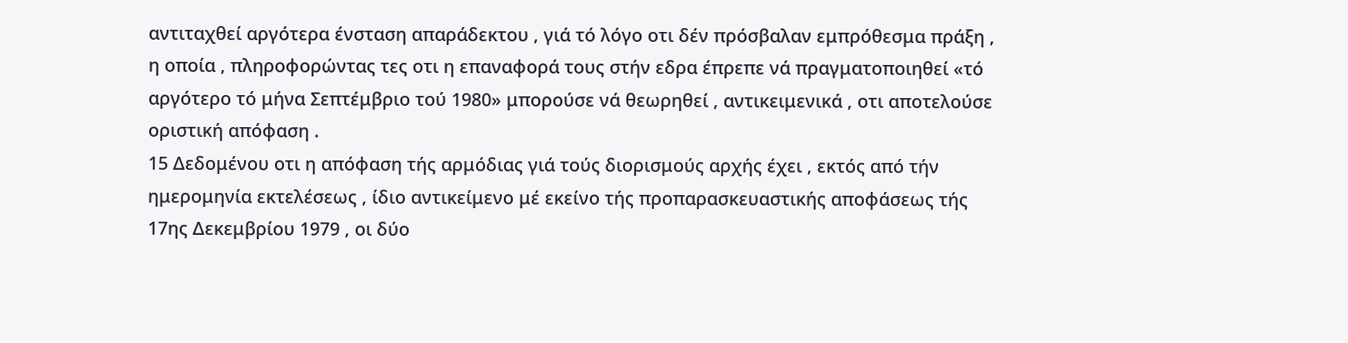αντιταχθεί αργότερα ένσταση απαράδεκτου , γιά τό λόγο οτι δέν πρόσβαλαν εμπρόθεσμα πράξη , η οποία , πληροφορώντας τες οτι η επαναφορά τους στήν εδρα έπρεπε νά πραγματοποιηθεί «τό αργότερο τό μήνα Σεπτέμβριο τού 1980» μπορούσε νά θεωρηθεί , αντικειμενικά , οτι αποτελούσε οριστική απόφαση .
15 Δεδομένου οτι η απόφαση τής αρμόδιας γιά τούς διορισμούς αρχής έχει , εκτός από τήν ημερομηνία εκτελέσεως , ίδιο αντικείμενο μέ εκείνο τής προπαρασκευαστικής αποφάσεως τής 17ης Δεκεμβρίου 1979 , οι δύο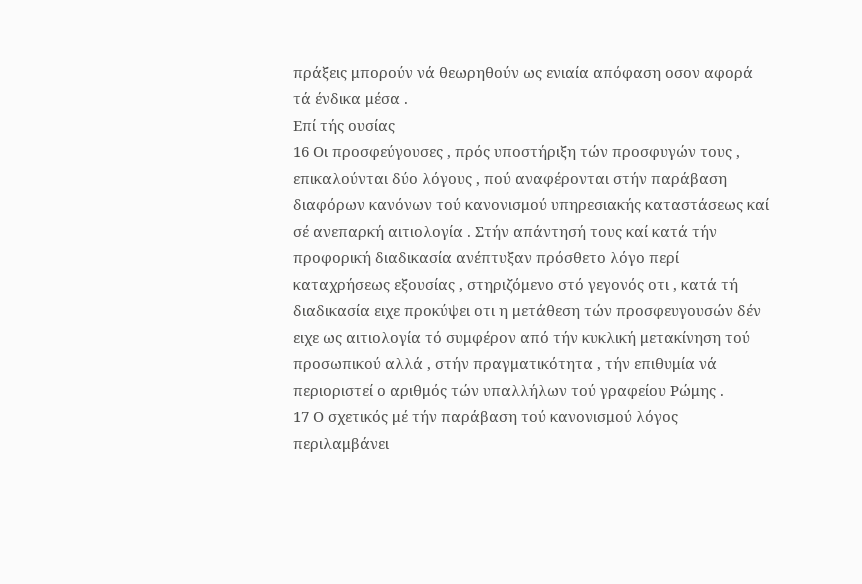πράξεις μπορούν νά θεωρηθούν ως ενιαία απόφαση οσον αφορά τά ένδικα μέσα .
Επί τής ουσίας
16 Οι προσφεύγουσες , πρός υποστήριξη τών προσφυγών τους , επικαλούνται δύο λόγους , πού αναφέρονται στήν παράβαση διαφόρων κανόνων τού κανονισμού υπηρεσιακής καταστάσεως καί σέ ανεπαρκή αιτιολογία . Στήν απάντησή τους καί κατά τήν προφορική διαδικασία ανέπτυξαν πρόσθετο λόγο περί καταχρήσεως εξουσίας , στηριζόμενο στό γεγονός οτι , κατά τή διαδικασία ειχε προκύψει οτι η μετάθεση τών προσφευγουσών δέν ειχε ως αιτιολογία τό συμφέρον από τήν κυκλική μετακίνηση τού προσωπικού αλλά , στήν πραγματικότητα , τήν επιθυμία νά περιοριστεί ο αριθμός τών υπαλλήλων τού γραφείου Ρώμης .
17 Ο σχετικός μέ τήν παράβαση τού κανονισμού λόγος περιλαμβάνει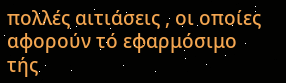πολλές αιτιάσεις , οι οποίες αφορούν τό εφαρμόσιμο τής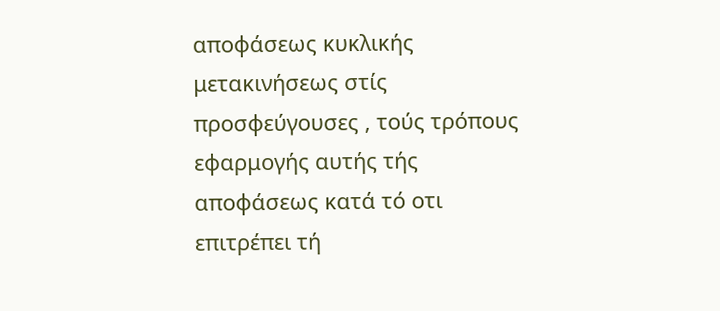αποφάσεως κυκλικής μετακινήσεως στίς προσφεύγουσες , τούς τρόπους εφαρμογής αυτής τής αποφάσεως κατά τό οτι επιτρέπει τή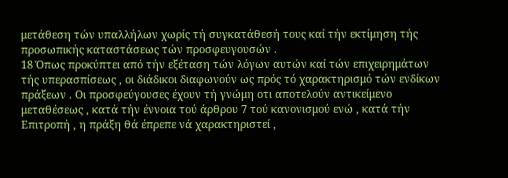μετάθεση τών υπαλλήλων χωρίς τή συγκατάθεσή τους καί τήν εκτίμηση τής προσωπικής καταστάσεως τών προσφευγουσών .
18 Όπως προκύπτει από τήν εξέταση τών λόγων αυτών καί τών επιχειρημάτων τής υπερασπίσεως , οι διάδικοι διαφωνούν ως πρός τό χαρακτηρισμό τών ενδίκων πράξεων . Οι προσφεύγουσες έχουν τή γνώμη οτι αποτελούν αντικείμενο μεταθέσεως , κατά τήν έννοια τού άρθρου 7 τού κανονισμού ενώ , κατά τήν Επιτροπή , η πράξη θά έπρεπε νά χαρακτηριστεί ,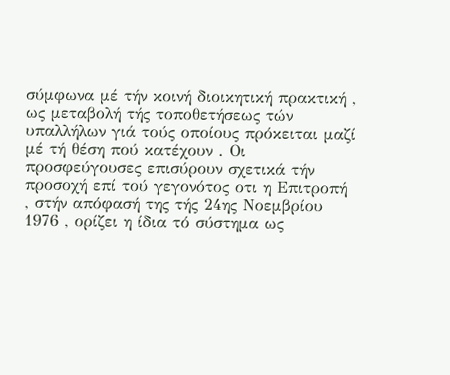σύμφωνα μέ τήν κοινή διοικητική πρακτική , ως μεταβολή τής τοποθετήσεως τών υπαλλήλων γιά τούς οποίους πρόκειται μαζί μέ τή θέση πού κατέχουν . Οι προσφεύγουσες επισύρουν σχετικά τήν προσοχή επί τού γεγονότος οτι η Επιτροπή , στήν απόφασή της τής 24ης Νοεμβρίου 1976 , ορίζει η ίδια τό σύστημα ως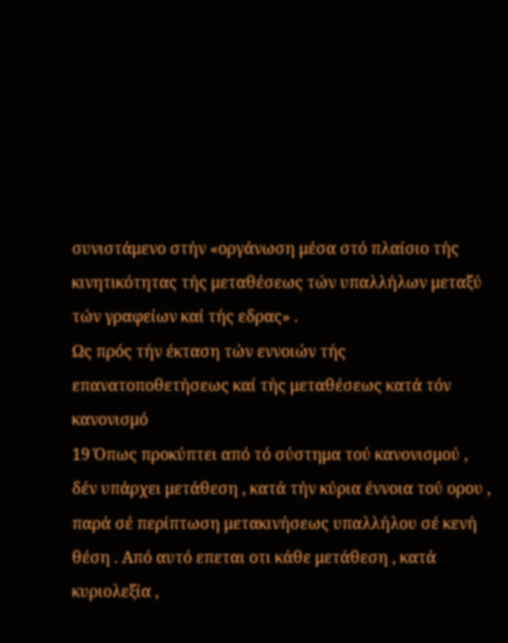συνιστάμενο στήν «οργάνωση μέσα στό πλαίσιο τής κινητικότητας τής μεταθέσεως τών υπαλλήλων μεταξύ τών γραφείων καί τής εδρας» .
Ως πρός τήν έκταση τών εννοιών τής επανατοποθετήσεως καί τής μεταθέσεως κατά τόν κανονισμό
19 Όπως προκύπτει από τό σύστημα τού κανονισμού , δέν υπάρχει μετάθεση , κατά τήν κύρια έννοια τού ορου , παρά σέ περίπτωση μετακινήσεως υπαλλήλου σέ κενή θέση . Από αυτό επεται οτι κάθε μετάθεση , κατά κυριολεξία ,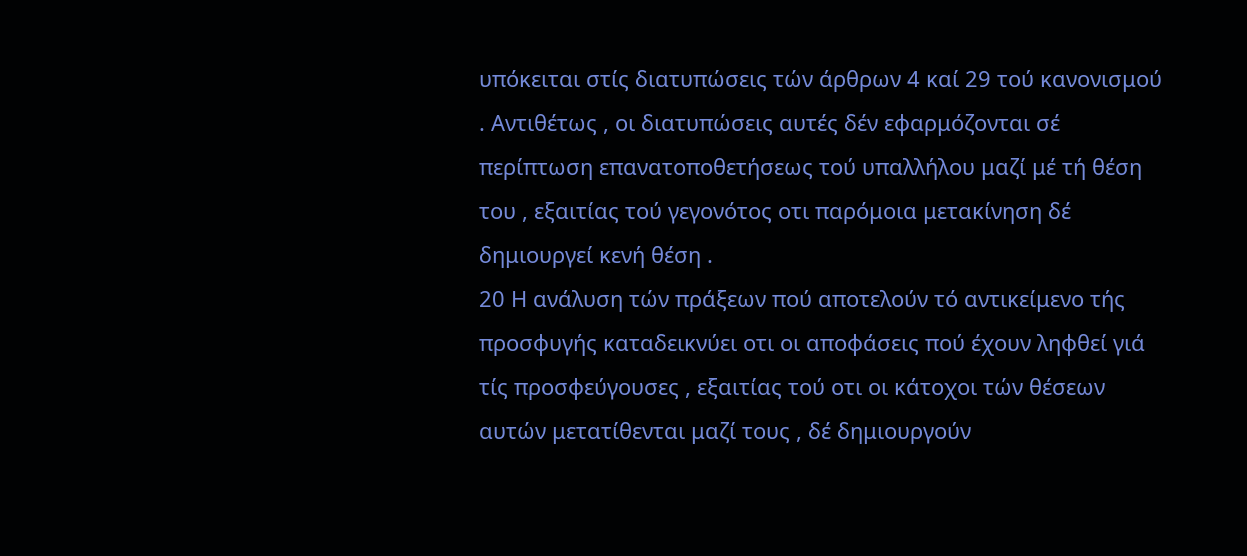υπόκειται στίς διατυπώσεις τών άρθρων 4 καί 29 τού κανονισμού . Αντιθέτως , οι διατυπώσεις αυτές δέν εφαρμόζονται σέ περίπτωση επανατοποθετήσεως τού υπαλλήλου μαζί μέ τή θέση του , εξαιτίας τού γεγονότος οτι παρόμοια μετακίνηση δέ δημιουργεί κενή θέση .
20 Η ανάλυση τών πράξεων πού αποτελούν τό αντικείμενο τής προσφυγής καταδεικνύει οτι οι αποφάσεις πού έχουν ληφθεί γιά τίς προσφεύγουσες , εξαιτίας τού οτι οι κάτοχοι τών θέσεων αυτών μετατίθενται μαζί τους , δέ δημιουργούν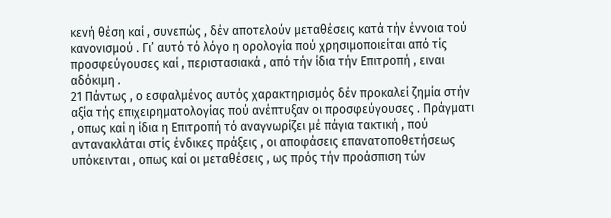κενή θέση καί , συνεπώς , δέν αποτελούν μεταθέσεις κατά τήν έννοια τού κανονισμού . Γι’ αυτό τό λόγο η ορολογία πού χρησιμοποιείται από τίς προσφεύγουσες καί , περιστασιακά , από τήν ίδια τήν Επιτροπή , ειναι αδόκιμη .
21 Πάντως , ο εσφαλμένος αυτός χαρακτηρισμός δέν προκαλεί ζημία στήν αξία τής επιχειρηματολογίας πού ανέπτυξαν οι προσφεύγουσες . Πράγματι , οπως καί η ίδια η Επιτροπή τό αναγνωρίζει μέ πάγια τακτική , πού αντανακλάται στίς ένδικες πράξεις , οι αποφάσεις επανατοποθετήσεως υπόκεινται , οπως καί οι μεταθέσεις , ως πρός τήν προάσπιση τών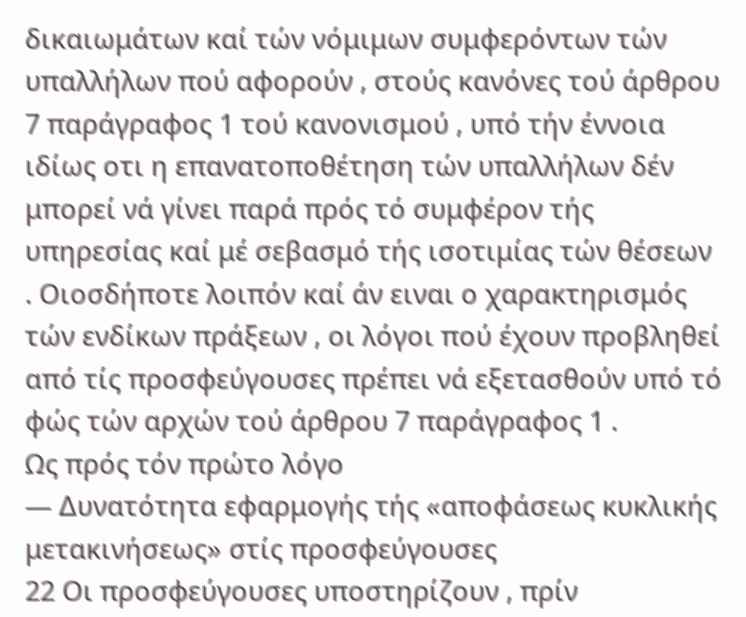δικαιωμάτων καί τών νόμιμων συμφερόντων τών υπαλλήλων πού αφορούν , στούς κανόνες τού άρθρου 7 παράγραφος 1 τού κανονισμού , υπό τήν έννοια ιδίως οτι η επανατοποθέτηση τών υπαλλήλων δέν μπορεί νά γίνει παρά πρός τό συμφέρον τής υπηρεσίας καί μέ σεβασμό τής ισοτιμίας τών θέσεων . Οιοσδήποτε λοιπόν καί άν ειναι ο χαρακτηρισμός τών ενδίκων πράξεων , οι λόγοι πού έχουν προβληθεί από τίς προσφεύγουσες πρέπει νά εξετασθούν υπό τό φώς τών αρχών τού άρθρου 7 παράγραφος 1 .
Ως πρός τόν πρώτο λόγο
— Δυνατότητα εφαρμογής τής «αποφάσεως κυκλικής μετακινήσεως» στίς προσφεύγουσες
22 Οι προσφεύγουσες υποστηρίζουν , πρίν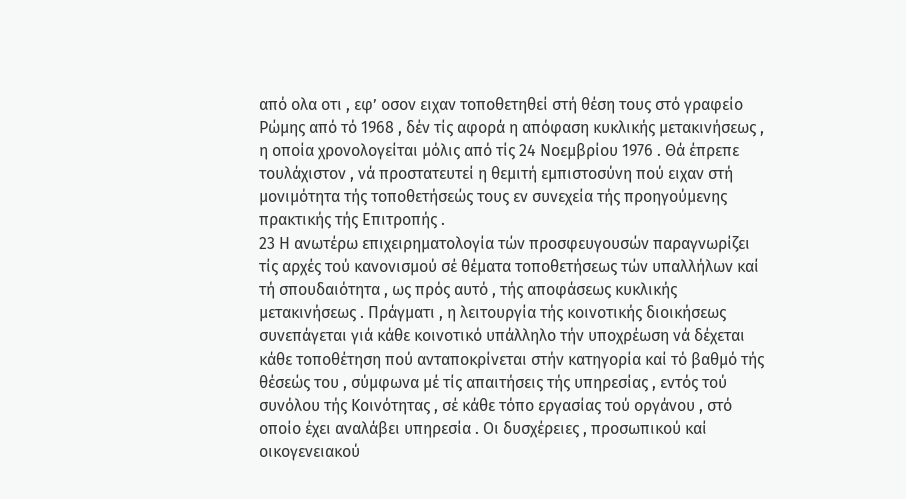από ολα οτι , εφ’ οσον ειχαν τοποθετηθεί στή θέση τους στό γραφείο Ρώμης από τό 1968 , δέν τίς αφορά η απόφαση κυκλικής μετακινήσεως , η οποία χρονολογείται μόλις από τίς 24 Νοεμβρίου 1976 . Θά έπρεπε τουλάχιστον , νά προστατευτεί η θεμιτή εμπιστοσύνη πού ειχαν στή μονιμότητα τής τοποθετήσεώς τους εν συνεχεία τής προηγούμενης πρακτικής τής Επιτροπής .
23 Η ανωτέρω επιχειρηματολογία τών προσφευγουσών παραγνωρίζει τίς αρχές τού κανονισμού σέ θέματα τοποθετήσεως τών υπαλλήλων καί τή σπουδαιότητα , ως πρός αυτό , τής αποφάσεως κυκλικής μετακινήσεως . Πράγματι , η λειτουργία τής κοινοτικής διοικήσεως συνεπάγεται γιά κάθε κοινοτικό υπάλληλο τήν υποχρέωση νά δέχεται κάθε τοποθέτηση πού ανταποκρίνεται στήν κατηγορία καί τό βαθμό τής θέσεώς του , σύμφωνα μέ τίς απαιτήσεις τής υπηρεσίας , εντός τού συνόλου τής Κοινότητας , σέ κάθε τόπο εργασίας τού οργάνου , στό οποίο έχει αναλάβει υπηρεσία . Οι δυσχέρειες , προσωπικού καί οικογενειακού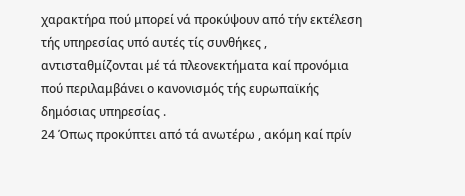χαρακτήρα πού μπορεί νά προκύψουν από τήν εκτέλεση τής υπηρεσίας υπό αυτές τίς συνθήκες , αντισταθμίζονται μέ τά πλεονεκτήματα καί προνόμια πού περιλαμβάνει ο κανονισμός τής ευρωπαϊκής δημόσιας υπηρεσίας .
24 Όπως προκύπτει από τά ανωτέρω , ακόμη καί πρίν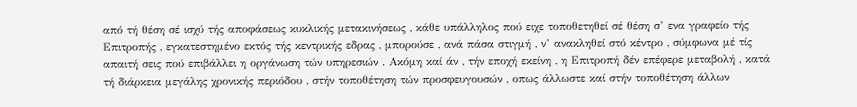από τή θέση σέ ισχύ τής αποφάσεως κυκλικής μετακινήσεως , κάθε υπάλληλος πού ειχε τοποθετηθεί σέ θέση σ’ ενα γραφείο τής Επιτροπής , εγκατεστημένο εκτός τής κεντρικής εδρας , μπορούσε , ανά πάσα στιγμή , ν’ ανακληθεί στό κέντρο , σύμφωνα μέ τίς απαιτή σεις πού επιβάλλει η οργάνωση τών υπηρεσιών . Ακόμη καί άν , τήν εποχή εκείνη , η Επιτροπή δέν επέφερε μεταβολή , κατά τή διάρκεια μεγάλης χρονικής περιόδου , στήν τοποθέτηση τών προσφευγουσών , οπως άλλωστε καί στήν τοποθέτηση άλλων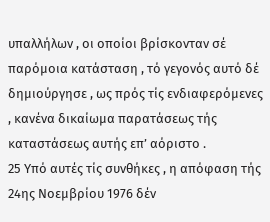υπαλλήλων , οι οποίοι βρίσκονταν σέ παρόμοια κατάσταση , τό γεγονός αυτό δέ δημιούργησε , ως πρός τίς ενδιαφερόμενες , κανένα δικαίωμα παρατάσεως τής καταστάσεως αυτής επ’ αόριστο .
25 Υπό αυτές τίς συνθήκες , η απόφαση τής 24ης Νοεμβρίου 1976 δέν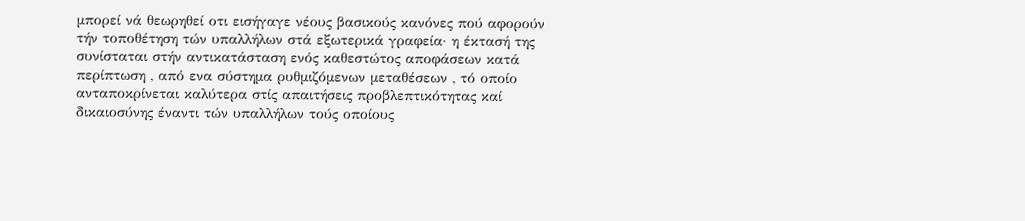μπορεί νά θεωρηθεί οτι εισήγαγε νέους βασικούς κανόνες πού αφορούν τήν τοποθέτηση τών υπαλλήλων στά εξωτερικά γραφεία· η έκτασή της συνίσταται στήν αντικατάσταση ενός καθεστώτος αποφάσεων κατά περίπτωση , από ενα σύστημα ρυθμιζόμενων μεταθέσεων , τό οποίο ανταποκρίνεται καλύτερα στίς απαιτήσεις προβλεπτικότητας καί δικαιοσύνης έναντι τών υπαλλήλων τούς οποίους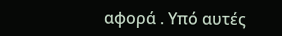αφορά . Υπό αυτές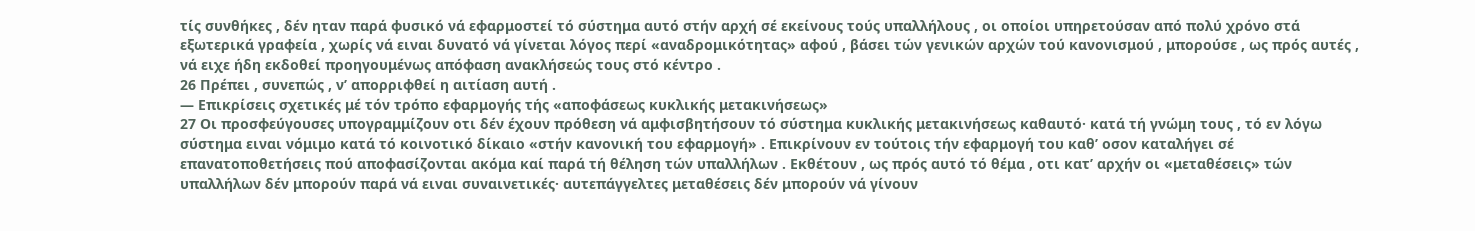τίς συνθήκες , δέν ηταν παρά φυσικό νά εφαρμοστεί τό σύστημα αυτό στήν αρχή σέ εκείνους τούς υπαλλήλους , οι οποίοι υπηρετούσαν από πολύ χρόνο στά εξωτερικά γραφεία , χωρίς νά ειναι δυνατό νά γίνεται λόγος περί «αναδρομικότητας» αφού , βάσει τών γενικών αρχών τού κανονισμού , μπορούσε , ως πρός αυτές , νά ειχε ήδη εκδοθεί προηγουμένως απόφαση ανακλήσεώς τους στό κέντρο .
26 Πρέπει , συνεπώς , ν’ απορριφθεί η αιτίαση αυτή .
— Επικρίσεις σχετικές μέ τόν τρόπο εφαρμογής τής «αποφάσεως κυκλικής μετακινήσεως»
27 Οι προσφεύγουσες υπογραμμίζουν οτι δέν έχουν πρόθεση νά αμφισβητήσουν τό σύστημα κυκλικής μετακινήσεως καθαυτό· κατά τή γνώμη τους , τό εν λόγω σύστημα ειναι νόμιμο κατά τό κοινοτικό δίκαιο «στήν κανονική του εφαρμογή» . Επικρίνουν εν τούτοις τήν εφαρμογή του καθ’ οσον καταλήγει σέ επανατοποθετήσεις πού αποφασίζονται ακόμα καί παρά τή θέληση τών υπαλλήλων . Εκθέτουν , ως πρός αυτό τό θέμα , οτι κατ’ αρχήν οι «μεταθέσεις» τών υπαλλήλων δέν μπορούν παρά νά ειναι συναινετικές· αυτεπάγγελτες μεταθέσεις δέν μπορούν νά γίνουν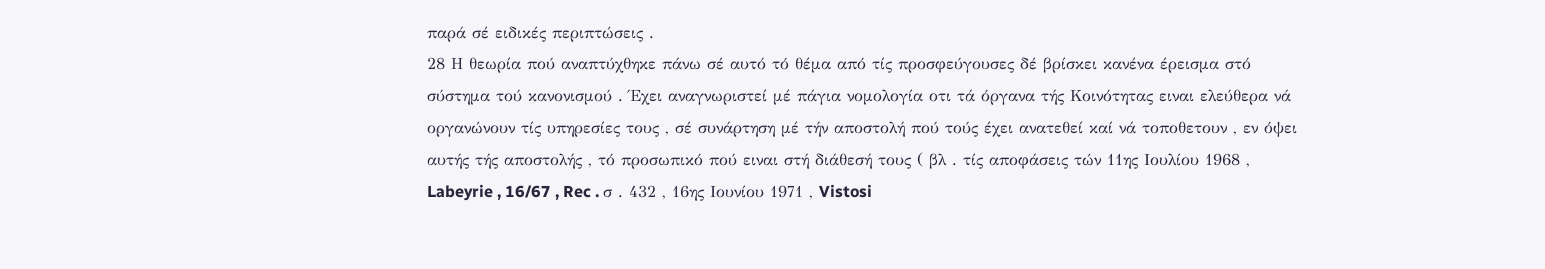παρά σέ ειδικές περιπτώσεις .
28 Η θεωρία πού αναπτύχθηκε πάνω σέ αυτό τό θέμα από τίς προσφεύγουσες δέ βρίσκει κανένα έρεισμα στό σύστημα τού κανονισμού . Έχει αναγνωριστεί μέ πάγια νομολογία οτι τά όργανα τής Κοινότητας ειναι ελεύθερα νά οργανώνουν τίς υπηρεσίες τους , σέ συνάρτηση μέ τήν αποστολή πού τούς έχει ανατεθεί καί νά τοποθετουν , εν όψει αυτής τής αποστολής , τό προσωπικό πού ειναι στή διάθεσή τους ( βλ . τίς αποφάσεις τών 11ης Ιουλίου 1968 , Labeyrie , 16/67 , Rec . σ . 432 , 16ης Ιουνίου 1971 , Vistosi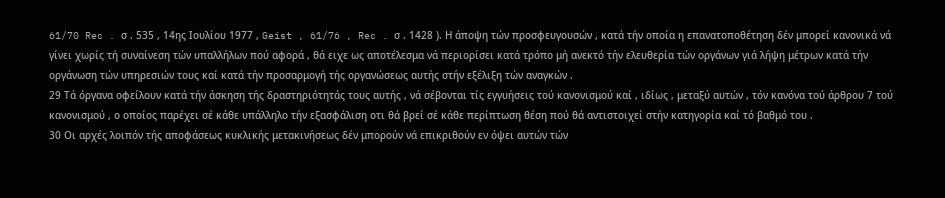61/70 Rec . σ . 535 , 14ης Ιουλίου 1977 , Geist , 61/76 , Rec . σ . 1428 ). Η άποψη τών προσφευγουσών , κατά τήν οποία η επανατοποθέτηση δέν μπορεί κανονικά νά γίνει χωρίς τή συναίνεση τών υπαλλήλων πού αφορά , θά ειχε ως αποτέλεσμα νά περιορίσει κατά τρόπο μή ανεκτό τήν ελευθερία τών οργάνων γιά λήψη μέτρων κατά τήν οργάνωση τών υπηρεσιών τους καί κατά τήν προσαρμογή τής οργανώσεως αυτής στήν εξέλιξη τών αναγκών .
29 Τά όργανα οφείλουν κατά τήν άσκηση τής δραστηριότητάς τους αυτής , νά σέβονται τίς εγγυήσεις τού κανονισμού καί , ιδίως , μεταξύ αυτών , τόν κανόνα τού άρθρου 7 τού κανονισμού , ο οποίος παρέχει σέ κάθε υπάλληλο τήν εξασφάλιση οτι θά βρεί σέ κάθε περίπτωση θέση πού θά αντιστοιχεί στήν κατηγορία καί τό βαθμό του .
30 Οι αρχές λοιπόν τής αποφάσεως κυκλικής μετακινήσεως δέν μπορούν νά επικριθούν εν όψει αυτών τών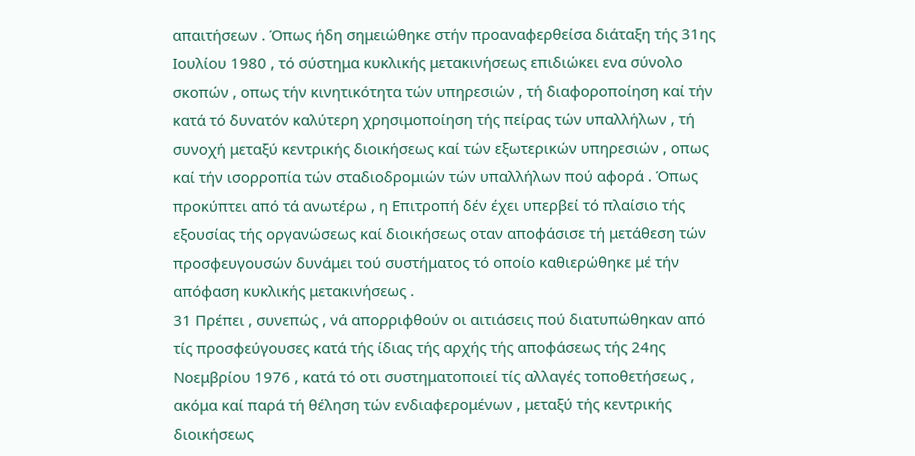απαιτήσεων . Όπως ήδη σημειώθηκε στήν προαναφερθείσα διάταξη τής 31ης Ιουλίου 1980 , τό σύστημα κυκλικής μετακινήσεως επιδιώκει ενα σύνολο σκοπών , οπως τήν κινητικότητα τών υπηρεσιών , τή διαφοροποίηση καί τήν κατά τό δυνατόν καλύτερη χρησιμοποίηση τής πείρας τών υπαλλήλων , τή συνοχή μεταξύ κεντρικής διοικήσεως καί τών εξωτερικών υπηρεσιών , οπως καί τήν ισορροπία τών σταδιοδρομιών τών υπαλλήλων πού αφορά . Όπως προκύπτει από τά ανωτέρω , η Επιτροπή δέν έχει υπερβεί τό πλαίσιο τής εξουσίας τής οργανώσεως καί διοικήσεως οταν αποφάσισε τή μετάθεση τών προσφευγουσών δυνάμει τού συστήματος τό οποίο καθιερώθηκε μέ τήν απόφαση κυκλικής μετακινήσεως .
31 Πρέπει , συνεπώς , νά απορριφθούν οι αιτιάσεις πού διατυπώθηκαν από τίς προσφεύγουσες κατά τής ίδιας τής αρχής τής αποφάσεως τής 24ης Νοεμβρίου 1976 , κατά τό οτι συστηματοποιεί τίς αλλαγές τοποθετήσεως , ακόμα καί παρά τή θέληση τών ενδιαφερομένων , μεταξύ τής κεντρικής διοικήσεως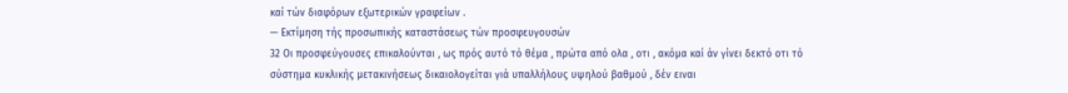καί τών διαφόρων εξωτερικών γραφείων .
— Εκτίμηση τής προσωπικής καταστάσεως τών προσφευγουσών
32 Οι προσφεύγουσες επικαλούνται , ως πρός αυτό τό θέμα , πρώτα από ολα , οτι , ακόμα καί άν γίνει δεκτό οτι τό σύστημα κυκλικής μετακινήσεως δικαιολογείται γιά υπαλλήλους υψηλού βαθμού , δέν ειναι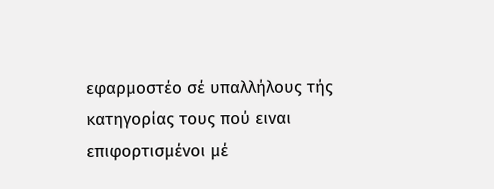εφαρμοστέο σέ υπαλλήλους τής κατηγορίας τους πού ειναι επιφορτισμένοι μέ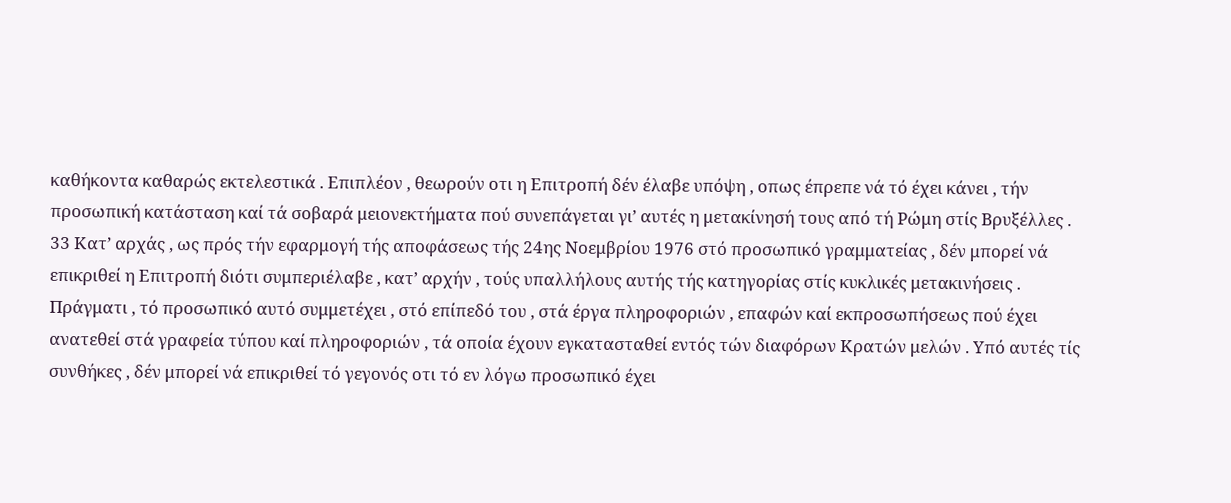καθήκοντα καθαρώς εκτελεστικά . Επιπλέον , θεωρούν οτι η Επιτροπή δέν έλαβε υπόψη , οπως έπρεπε νά τό έχει κάνει , τήν προσωπική κατάσταση καί τά σοβαρά μειονεκτήματα πού συνεπάγεται γι’ αυτές η μετακίνησή τους από τή Ρώμη στίς Βρυξέλλες .
33 Κατ’ αρχάς , ως πρός τήν εφαρμογή τής αποφάσεως τής 24ης Νοεμβρίου 1976 στό προσωπικό γραμματείας , δέν μπορεί νά επικριθεί η Επιτροπή διότι συμπεριέλαβε , κατ’ αρχήν , τούς υπαλλήλους αυτής τής κατηγορίας στίς κυκλικές μετακινήσεις . Πράγματι , τό προσωπικό αυτό συμμετέχει , στό επίπεδό του , στά έργα πληροφοριών , επαφών καί εκπροσωπήσεως πού έχει ανατεθεί στά γραφεία τύπου καί πληροφοριών , τά οποία έχουν εγκατασταθεί εντός τών διαφόρων Κρατών μελών . Υπό αυτές τίς συνθήκες , δέν μπορεί νά επικριθεί τό γεγονός οτι τό εν λόγω προσωπικό έχει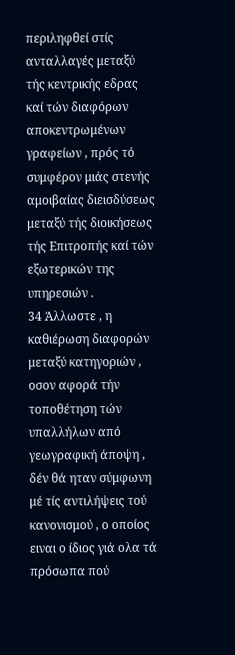περιληφθεί στίς ανταλλαγές μεταξύ τής κεντρικής εδρας καί τών διαφόρων αποκεντρωμένων γραφείων , πρός τό συμφέρον μιάς στενής αμοιβαίας διεισδύσεως μεταξύ τής διοικήσεως τής Επιτροπής καί τών εξωτερικών της υπηρεσιών .
34 Άλλωστε , η καθιέρωση διαφορών μεταξύ κατηγοριών , οσον αφορά τήν τοποθέτηση τών υπαλλήλων από γεωγραφική άποψη , δέν θά ηταν σύμφωνη μέ τίς αντιλήψεις τού κανονισμού , ο οποίος ειναι ο ίδιος γιά ολα τά πρόσωπα πού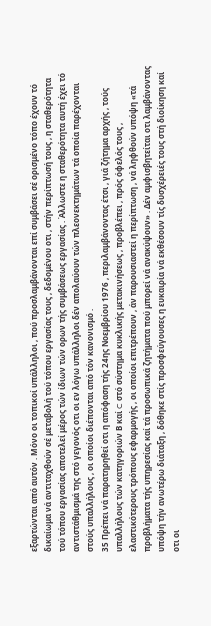εξαρτώνται από αυτόν . Μόνο οι τοπικοί υπάλληλοι , πού προσλαμβάνονται επί συμβάσει σέ ορισμένο τόπο έχουν τό δικαίωμα νά αντιταχθούν σέ μεταβολή τού τόπου εργασίας τους , δεδομένου οτι , στήν περίπτωσή τους , η σταθερότητα τού τόπου εργασίας αποτελεί μέρος τών ίδιων τών ορων τής συμβάσεως εργασίας . Άλλωστε η σταθερότητα αυτή έχει τό αντιστάθμισμά της στό γεγονός οτι οι εν λόγω υπάλληλοι δέν απολαύουν τών πλεονεκτημάτων τά οποία παρέχονται στούς υπαλλήλους , οι οποίοι διέπονται από τόν κανονισμό .
35 Πρέπει νά παρατηρηθεί οτι η απόφαση τής 24ης Νοεμβρίου 1976 , περιλαμβάνοντας έτσι , γιά ζήτημα αρχής , τούς υπαλλήλους τών κατηγοριών Β καί C στό σύστημα κυκλικής μετακινήσεως , προβλέπει , πρός όφελός τους , ελαστικότερους τρόπους εφαρμογής , οι οποίοι επιτρέπουν , άν παρουσιαστεί η περίπτωση , νά ληφθούν υπόψη «τά προβλήματα τής υπηρεσίας καί τά προσωπικά ζητήματα πού μπορεί νά ανακύψουν» . Δέν αμφισβητείται οτι λαμβάνοντας υπόψη τήν ανωτέρω διάταξη , δόθηκε στίς προσφεύγουσες η ευκαιρία νά εκθέσουν τίς δυσχέρειές τους στή διοίκηση καί οτι οι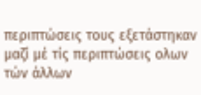περιπτώσεις τους εξετάστηκαν μαζί μέ τίς περιπτώσεις ολων τών άλλων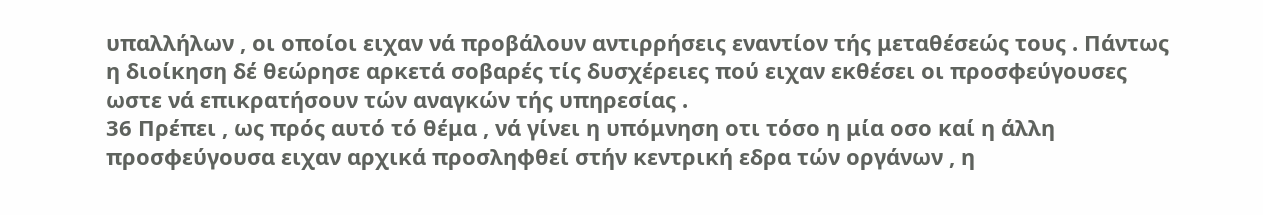υπαλλήλων , οι οποίοι ειχαν νά προβάλουν αντιρρήσεις εναντίον τής μεταθέσεώς τους . Πάντως η διοίκηση δέ θεώρησε αρκετά σοβαρές τίς δυσχέρειες πού ειχαν εκθέσει οι προσφεύγουσες ωστε νά επικρατήσουν τών αναγκών τής υπηρεσίας .
36 Πρέπει , ως πρός αυτό τό θέμα , νά γίνει η υπόμνηση οτι τόσο η μία οσο καί η άλλη προσφεύγουσα ειχαν αρχικά προσληφθεί στήν κεντρική εδρα τών οργάνων , η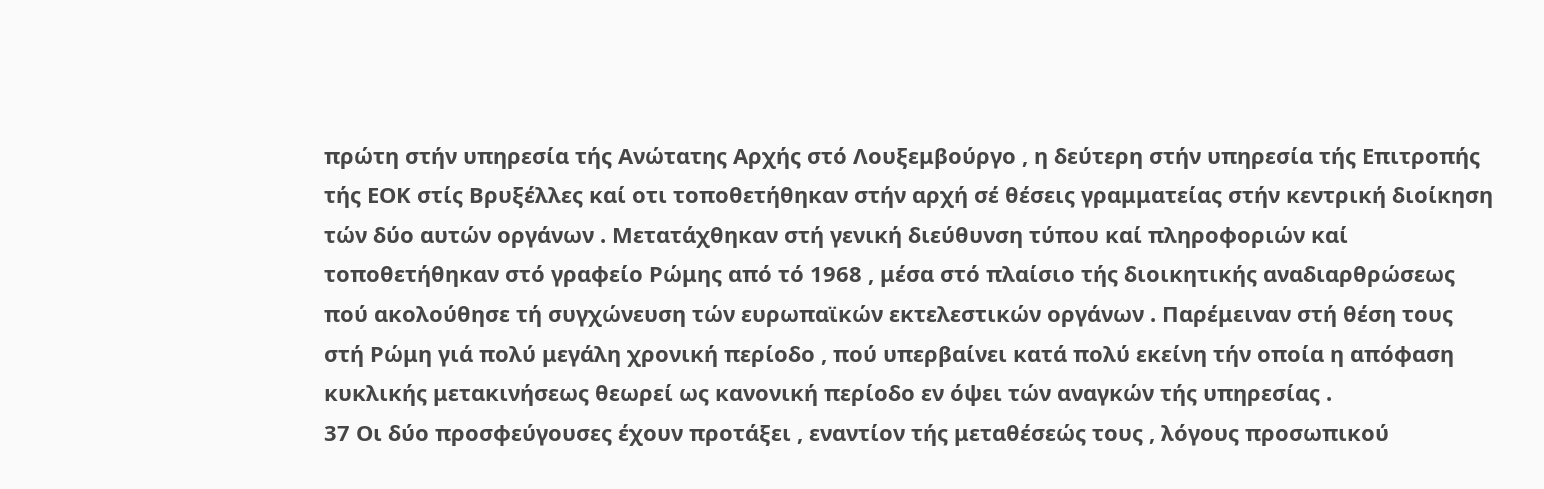πρώτη στήν υπηρεσία τής Ανώτατης Αρχής στό Λουξεμβούργο , η δεύτερη στήν υπηρεσία τής Επιτροπής τής ΕΟΚ στίς Βρυξέλλες καί οτι τοποθετήθηκαν στήν αρχή σέ θέσεις γραμματείας στήν κεντρική διοίκηση τών δύο αυτών οργάνων . Μετατάχθηκαν στή γενική διεύθυνση τύπου καί πληροφοριών καί τοποθετήθηκαν στό γραφείο Ρώμης από τό 1968 , μέσα στό πλαίσιο τής διοικητικής αναδιαρθρώσεως πού ακολούθησε τή συγχώνευση τών ευρωπαϊκών εκτελεστικών οργάνων . Παρέμειναν στή θέση τους στή Ρώμη γιά πολύ μεγάλη χρονική περίοδο , πού υπερβαίνει κατά πολύ εκείνη τήν οποία η απόφαση κυκλικής μετακινήσεως θεωρεί ως κανονική περίοδο εν όψει τών αναγκών τής υπηρεσίας .
37 Οι δύο προσφεύγουσες έχουν προτάξει , εναντίον τής μεταθέσεώς τους , λόγους προσωπικού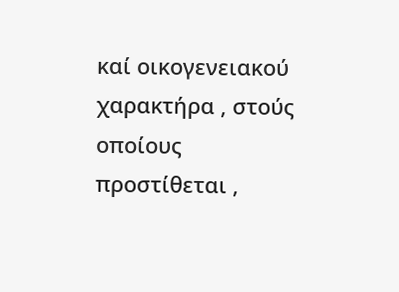καί οικογενειακού χαρακτήρα , στούς οποίους προστίθεται ,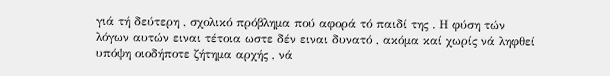γιά τή δεύτερη , σχολικό πρόβλημα πού αφορά τό παιδί της . Η φύση τών λόγων αυτών ειναι τέτοια ωστε δέν ειναι δυνατό , ακόμα καί χωρίς νά ληφθεί υπόψη οιοδήποτε ζήτημα αρχής , νά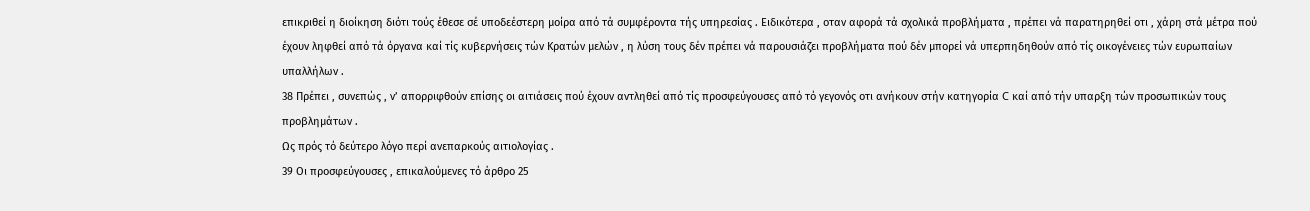επικριθεί η διοίκηση διότι τούς έθεσε σέ υποδεέστερη μοίρα από τά συμφέροντα τής υπηρεσίας . Ειδικότερα , οταν αφορά τά σχολικά προβλήματα , πρέπει νά παρατηρηθεί οτι , χάρη στά μέτρα πού έχουν ληφθεί από τά όργανα καί τίς κυβερνήσεις τών Κρατών μελών , η λύση τους δέν πρέπει νά παρουσιάζει προβλήματα πού δέν μπορεί νά υπερπηδηθούν από τίς οικογένειες τών ευρωπαίων υπαλλήλων .
38 Πρέπει , συνεπώς , ν’ απορριφθούν επίσης οι αιτιάσεις πού έχουν αντληθεί από τίς προσφεύγουσες από τό γεγονός οτι ανήκουν στήν κατηγορία C καί από τήν υπαρξη τών προσωπικών τους προβλημάτων .
Ως πρός τό δεύτερο λόγο περί ανεπαρκούς αιτιολογίας .
39 Οι προσφεύγουσες , επικαλούμενες τό άρθρο 25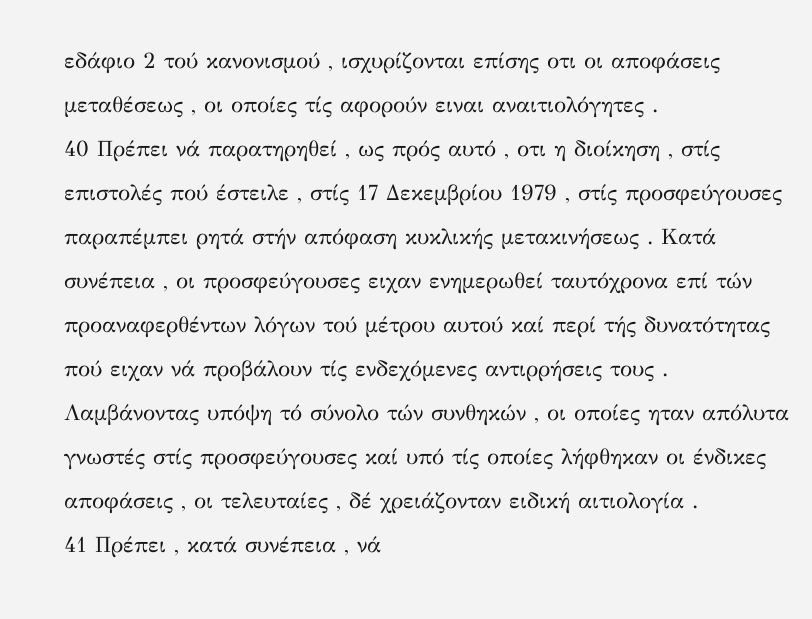εδάφιο 2 τού κανονισμού , ισχυρίζονται επίσης οτι οι αποφάσεις μεταθέσεως , οι οποίες τίς αφορούν ειναι αναιτιολόγητες .
40 Πρέπει νά παρατηρηθεί , ως πρός αυτό , οτι η διοίκηση , στίς επιστολές πού έστειλε , στίς 17 Δεκεμβρίου 1979 , στίς προσφεύγουσες παραπέμπει ρητά στήν απόφαση κυκλικής μετακινήσεως . Κατά συνέπεια , οι προσφεύγουσες ειχαν ενημερωθεί ταυτόχρονα επί τών προαναφερθέντων λόγων τού μέτρου αυτού καί περί τής δυνατότητας πού ειχαν νά προβάλουν τίς ενδεχόμενες αντιρρήσεις τους . Λαμβάνοντας υπόψη τό σύνολο τών συνθηκών , οι οποίες ηταν απόλυτα γνωστές στίς προσφεύγουσες καί υπό τίς οποίες λήφθηκαν οι ένδικες αποφάσεις , οι τελευταίες , δέ χρειάζονταν ειδική αιτιολογία .
41 Πρέπει , κατά συνέπεια , νά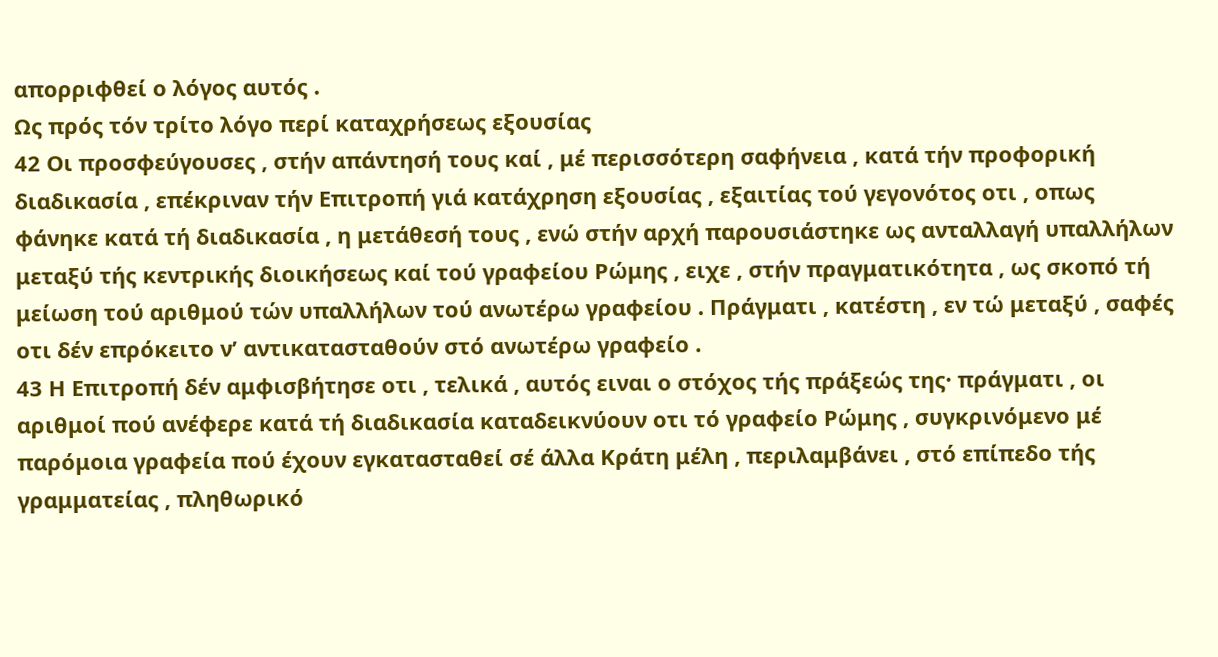απορριφθεί ο λόγος αυτός .
Ως πρός τόν τρίτο λόγο περί καταχρήσεως εξουσίας
42 Οι προσφεύγουσες , στήν απάντησή τους καί , μέ περισσότερη σαφήνεια , κατά τήν προφορική διαδικασία , επέκριναν τήν Επιτροπή γιά κατάχρηση εξουσίας , εξαιτίας τού γεγονότος οτι , οπως φάνηκε κατά τή διαδικασία , η μετάθεσή τους , ενώ στήν αρχή παρουσιάστηκε ως ανταλλαγή υπαλλήλων μεταξύ τής κεντρικής διοικήσεως καί τού γραφείου Ρώμης , ειχε , στήν πραγματικότητα , ως σκοπό τή μείωση τού αριθμού τών υπαλλήλων τού ανωτέρω γραφείου . Πράγματι , κατέστη , εν τώ μεταξύ , σαφές οτι δέν επρόκειτο ν’ αντικατασταθούν στό ανωτέρω γραφείο .
43 Η Επιτροπή δέν αμφισβήτησε οτι , τελικά , αυτός ειναι ο στόχος τής πράξεώς της· πράγματι , οι αριθμοί πού ανέφερε κατά τή διαδικασία καταδεικνύουν οτι τό γραφείο Ρώμης , συγκρινόμενο μέ παρόμοια γραφεία πού έχουν εγκατασταθεί σέ άλλα Κράτη μέλη , περιλαμβάνει , στό επίπεδο τής γραμματείας , πληθωρικό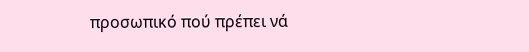προσωπικό πού πρέπει νά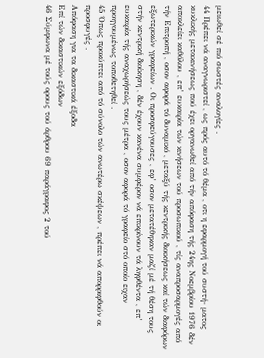μειωθεί σέ πιό σωστές αναλογίες .
44 Πρέπει νά αναγνωριστεί , ως πρός αυτό τό θέμα , οτι η εφαρμογή τού συστή- ματος κυκλικής μετακινήσεως πού έχει οργανωθεί από τήν απόφαση τής 24ης Νοεμβρίου 1976 δέν αποκλείει καθόλου , επ’ ευκαιρία τών κινήσεων τού προσωπικού , τίς αναπροσαρμογές από τήν Επιτροπή , οσον αφορά τό δυναμικό , μεταξύ τής κεντρικής διοικήσεως καί τών διαφόρων εξωτερικών γραφείων . Οι προσφεύγουσες , εφ’ οσον μετατέθηκαν μαζί μέ τή θέση τους στήν κεντρική διοίκηση , δέν έχουν κανένα συμφέρον νά επικρίνουν τά ληφθέντα , επ’ ευκαιρία τής αναχωρήσεώς τους μέτρα , οσον αφορά τό γραφείο στό οποίο ειχαν προηγουμένως τοποθετηθεί .
45 Όπως προκύπτει από τό σύνολο τών ανωτέρω σκέψεων , πρέπει νά απορριφθούν οι προσφυγές .
Απόφαση για τα δικαστικά έξοδα
Επί τών δικαστικών εξόδων
46 Σύμφωνα μέ τούς ορους τού άρθρου 69 παράγραφος 2 τού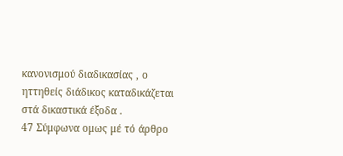κανονισμού διαδικασίας , ο ηττηθείς διάδικος καταδικάζεται στά δικαστικά έξοδα .
47 Σύμφωνα ομως μέ τό άρθρο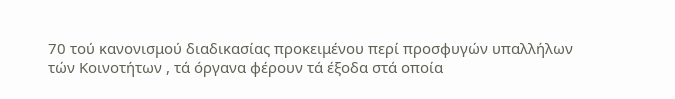70 τού κανονισμού διαδικασίας προκειμένου περί προσφυγών υπαλλήλων τών Κοινοτήτων , τά όργανα φέρουν τά έξοδα στά οποία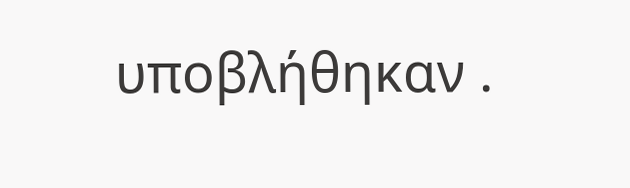υποβλήθηκαν .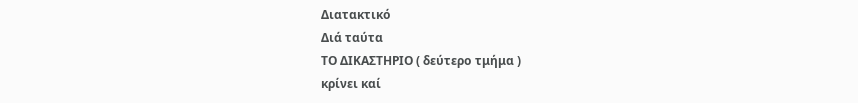Διατακτικό
Διά ταύτα
ΤΟ ΔΙΚΑΣΤΗΡΙΟ ( δεύτερο τμήμα )
κρίνει καί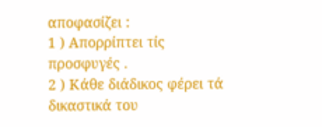αποφασίζει :
1 ) Απορρίπτει τίς προσφυγές .
2 ) Κάθε διάδικος φέρει τά δικαστικά του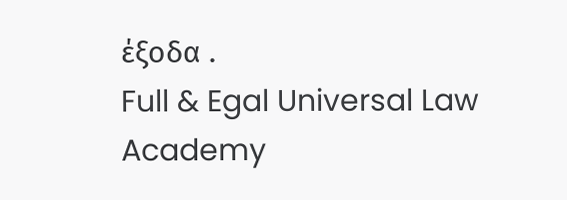έξοδα .
Full & Egal Universal Law Academy